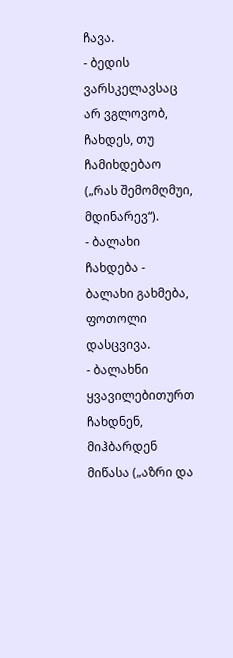ჩავა.
- ბედის ვარსკელავსაც არ ვგლოვობ, ჩახდეს, თუ ჩამიხდებაო („რას შემომღმუი, მდინარევ“).
- ბალახი ჩახდება - ბალახი გახმება, ფოთოლი დასცვივა.
- ბალახნი ყვავილებითურთ ჩახდნენ, მიჰბარდენ მიწასა („აზრი და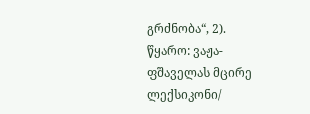გრძნობა“, 2).
წყარო: ვაჟა-ფშაველას მცირე ლექსიკონი/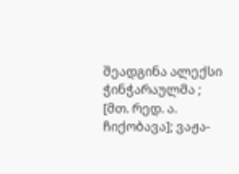შეადგინა ალექსი ჭინჭარაულმა ; [მთ. რედ. ა. ჩიქობავა]; ვაჟა-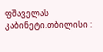ფშაველას კაბინეტი.თბილისი :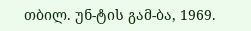თბილ. უნ-ტის გამ-ბა, 1969.